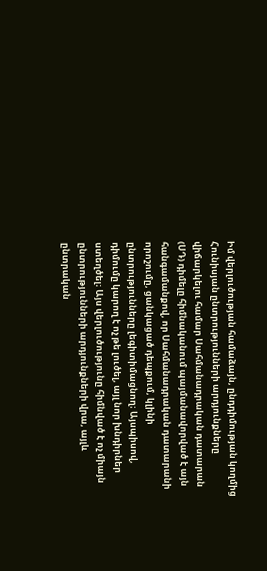Իմ վերլուծության համաձայն, ընդդիմության կողմից Հունիսյան ընտրությունների արդյունքները վիճարկելու համար Սահմանադրական դատարան (ՍԴ) դիմելը հիմնականում պայմանավորված է այն հանգամանքով, որ Սահմանադրական դատարանի որոշումը, ցանկացած դեպքում, կլինի ընտրությունները լեգիտիմացնող։ Այսպիսով, դիմումը կարող է ոչ թե լուծել, այլ նոր խնդիրներ ստեղծել։ Այս վերլուծությունը հիմնված է ոչ միայն ընտրությունների արդյունքների վրա, այլև ընտրական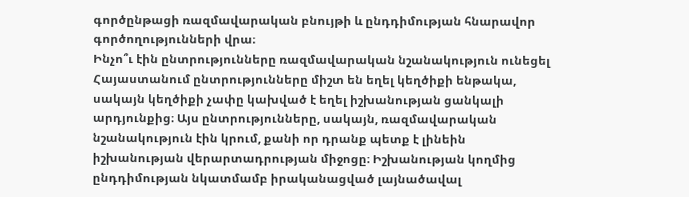գործընթացի ռազմավարական բնույթի և ընդդիմության հնարավոր գործողությունների վրա։
Ինչո՞ւ էին ընտրությունները ռազմավարական նշանակություն ունեցել
Հայաստանում ընտրությունները միշտ են եղել կեղծիքի ենթակա, սակայն կեղծիքի չափը կախված է եղել իշխանության ցանկալի արդյունքից։ Այս ընտրությունները, սակայն, ռազմավարական նշանակություն էին կրում, քանի որ դրանք պետք է լինեին իշխանության վերարտադրության միջոցը։ Իշխանության կողմից ընդդիմության նկատմամբ իրականացված լայնածավալ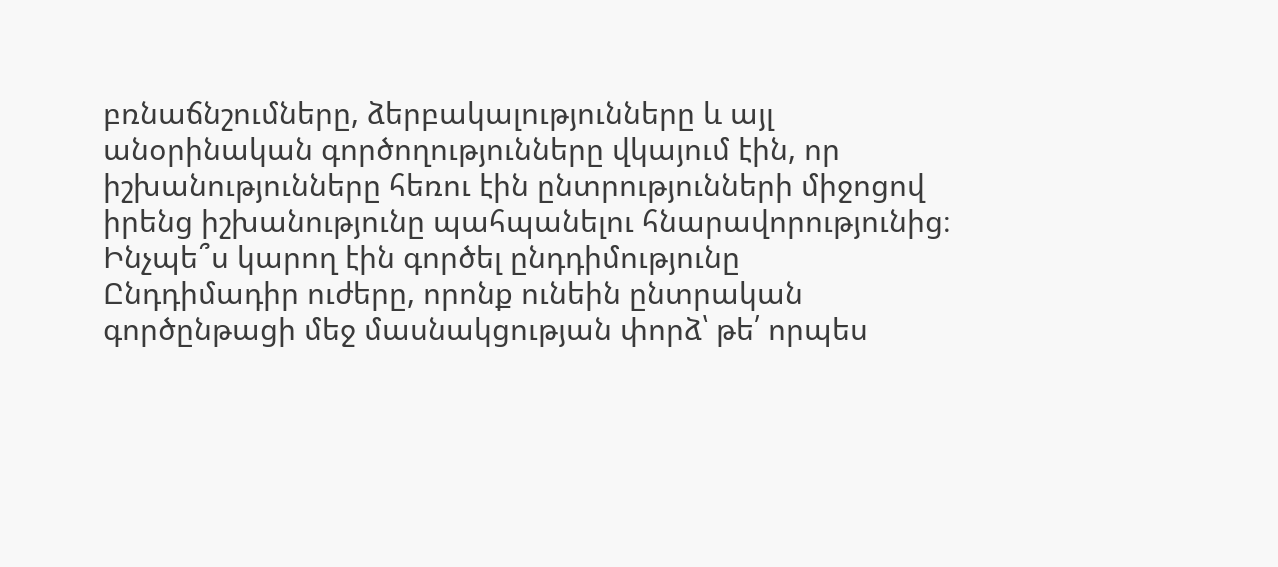բռնաճնշումները, ձերբակալությունները և այլ անօրինական գործողությունները վկայում էին, որ իշխանությունները հեռու էին ընտրությունների միջոցով իրենց իշխանությունը պահպանելու հնարավորությունից։
Ինչպե՞ս կարող էին գործել ընդդիմությունը
Ընդդիմադիր ուժերը, որոնք ունեին ընտրական գործընթացի մեջ մասնակցության փորձ՝ թե՛ որպես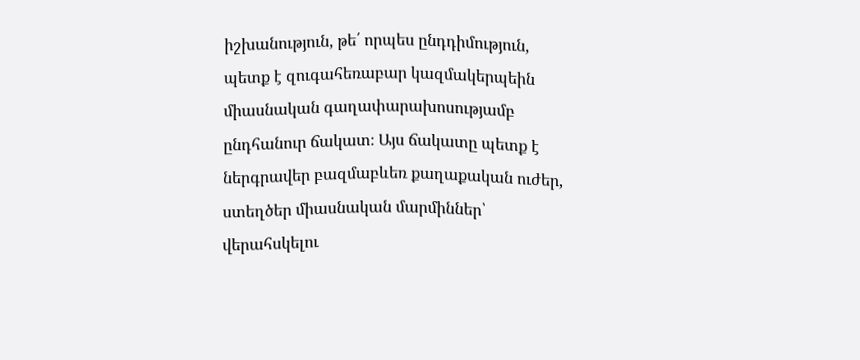իշխանություն, թե՛ որպես ընդդիմություն, պետք է զուգահեռաբար կազմակերպեին միասնական գաղափարախոսությամբ ընդհանուր ճակատ։ Այս ճակատը պետք է ներգրավեր բազմաբևեռ քաղաքական ուժեր, ստեղծեր միասնական մարմիններ՝ վերահսկելու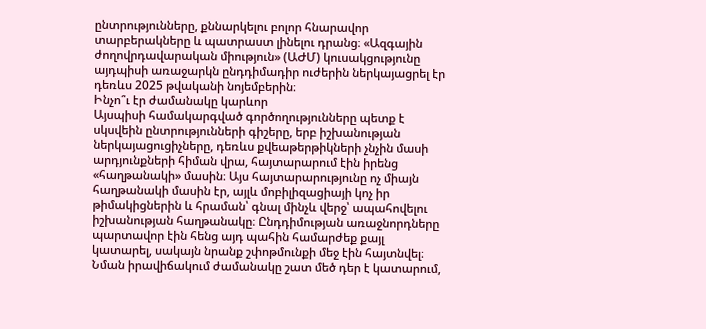ընտրությունները, քննարկելու բոլոր հնարավոր տարբերակները և պատրաստ լինելու դրանց։ «Ազգային ժողովրդավարական միություն» (ԱԺՄ) կուսակցությունը այդպիսի առաջարկն ընդդիմադիր ուժերին ներկայացրել էր դեռևս 2025 թվականի նոյեմբերին։
Ինչո՞ւ էր ժամանակը կարևոր
Այսպիսի համակարգված գործողությունները պետք է սկսվեին ընտրությունների գիշերը, երբ իշխանության ներկայացուցիչները, դեռևս քվեաթերթիկների չնչին մասի արդյունքների հիման վրա, հայտարարում էին իրենց «հաղթանակի» մասին։ Այս հայտարարությունը ոչ միայն հաղթանակի մասին էր, այլև մոբիլիզացիայի կոչ իր թիմակիցներին և հրաման՝ գնալ մինչև վերջ՝ ապահովելու իշխանության հաղթանակը։ Ընդդիմության առաջնորդները պարտավոր էին հենց այդ պահին համարժեք քայլ կատարել, սակայն նրանք շփոթմունքի մեջ էին հայտնվել։ Նման իրավիճակում ժամանակը շատ մեծ դեր է կատարում,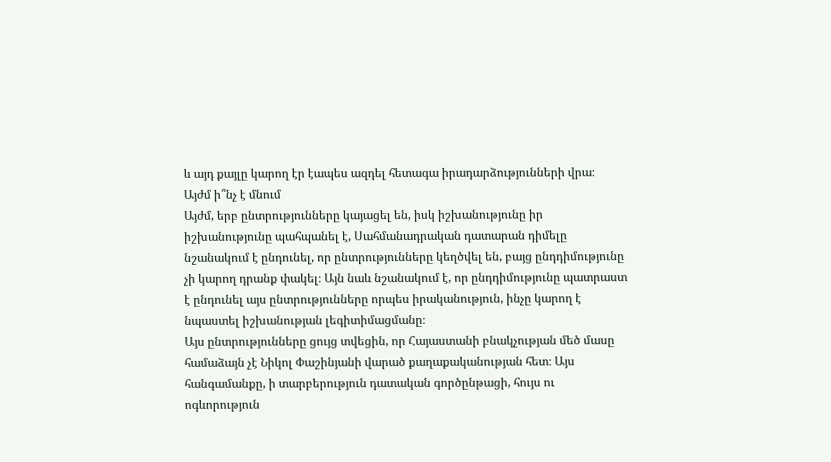և այդ քայլը կարող էր էապես ազդել հետագա իրադարձությունների վրա։
Այժմ ի՞նչ է մնում
Այժմ, երբ ընտրությունները կայացել են, իսկ իշխանությունը իր իշխանությունը պահպանել է, Սահմանադրական դատարան դիմելը նշանակում է ընդունել, որ ընտրությունները կեղծվել են, բայց ընդդիմությունը չի կարող դրանք փակել։ Այն նաև նշանակում է, որ ընդդիմությունը պատրաստ է ընդունել այս ընտրությունները որպես իրականություն, ինչը կարող է նպաստել իշխանության լեգիտիմացմանը։
Այս ընտրությունները ցույց տվեցին, որ Հայաստանի բնակչության մեծ մասը համաձայն չէ Նիկոլ Փաշինյանի վարած քաղաքականության հետ։ Այս հանգամանքը, ի տարբերություն դատական գործընթացի, հույս ու ոգևորություն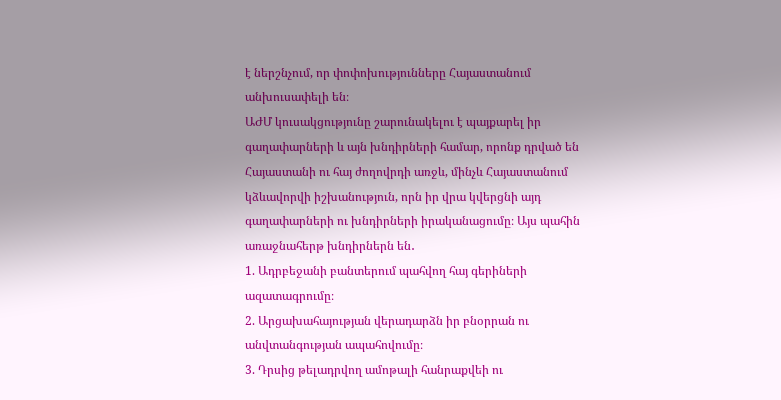է ներշնչում, որ փոփոխությունները Հայաստանում անխուսափելի են։
ԱԺՄ կուսակցությունը շարունակելու է պայքարել իր գաղափարների և այն խնդիրների համար, որոնք դրված են Հայաստանի ու հայ ժողովրդի առջև, մինչև Հայաստանում կձևավորվի իշխանություն, որն իր վրա կվերցնի այդ գաղափարների ու խնդիրների իրականացումը։ Այս պահին առաջնահերթ խնդիրներն են․
1. Ադրբեջանի բանտերում պահվող հայ գերիների ազատագրումը։
2. Արցախահայության վերադարձն իր բնօրրան ու անվտանգության ապահովումը։
3. Դրսից թելադրվող ամոթալի հանրաքվեի ու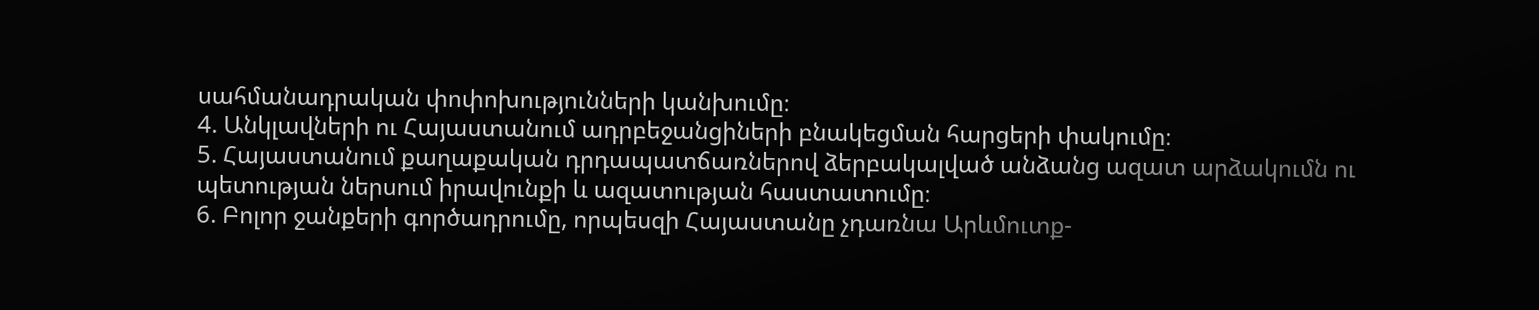սահմանադրական փոփոխությունների կանխումը։
4. Անկլավների ու Հայաստանում ադրբեջանցիների բնակեցման հարցերի փակումը։
5. Հայաստանում քաղաքական դրդապատճառներով ձերբակալված անձանց ազատ արձակումն ու պետության ներսում իրավունքի և ազատության հաստատումը։
6. Բոլոր ջանքերի գործադրումը, որպեսզի Հայաստանը չդառնա Արևմուտք-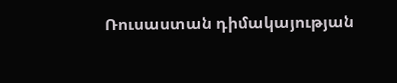Ռուսաստան դիմակայության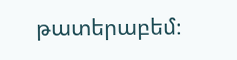թատերաբեմ։